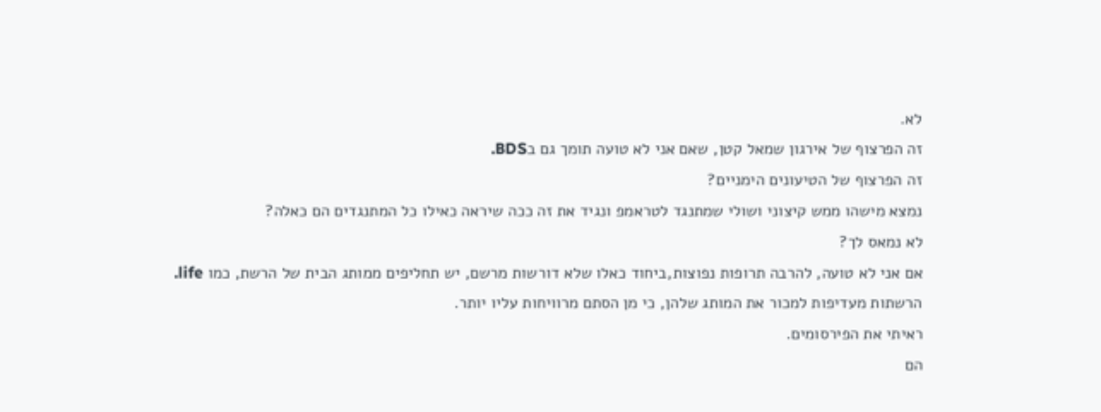לא.
זה הפרצוף של אירגון שמאל קטן, שאם אני לא טועה תומך גם בBDS.
זה הפרצוף של הטיעונים הימניים?
נמצא מישהו ממש קיצוני ושולי שמתנגד לטראמפ ונגיד את זה ככה שיראה כאילו כל המתנגדים הם כאלה?
לא נמאס לך?
אם אני לא טועה, להרבה תרופות נפוצות,ביחוד כאלו שלא דורשות מרשם, יש תחליפים ממותג הבית של הרשת, כמו life.
הרשתות מעדיפות למכור את המותג שלהן, כי מן הסתם מרוויחות עליו יותר.
ראיתי את הפירסומים.
הם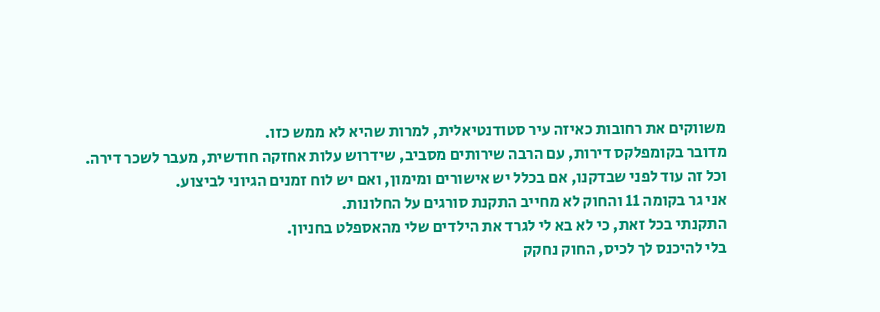משווקים את רחובות כאיזה עיר סטודנטיאלית, למרות שהיא לא ממש כזו.
מדובר בקומפלקס דירות, עם הרבה שירותים מסביב, שידרוש עלות אחזקה חודשית, מעבר לשכר דירה.
וכל זה עוד לפני שבדקנו, אם בכלל יש אישורים ומימון, ואם יש לוח זמנים הגיוני לביצוע.
אני גר בקומה 11 והחוק לא מחייב התקנת סורגים על החלונות.
התקנתי בכל זאת, כי לא בא לי לגרד את הילדים שלי מהאספלט בחניון.
בלי להיכנס לך לכיס, החוק נחקק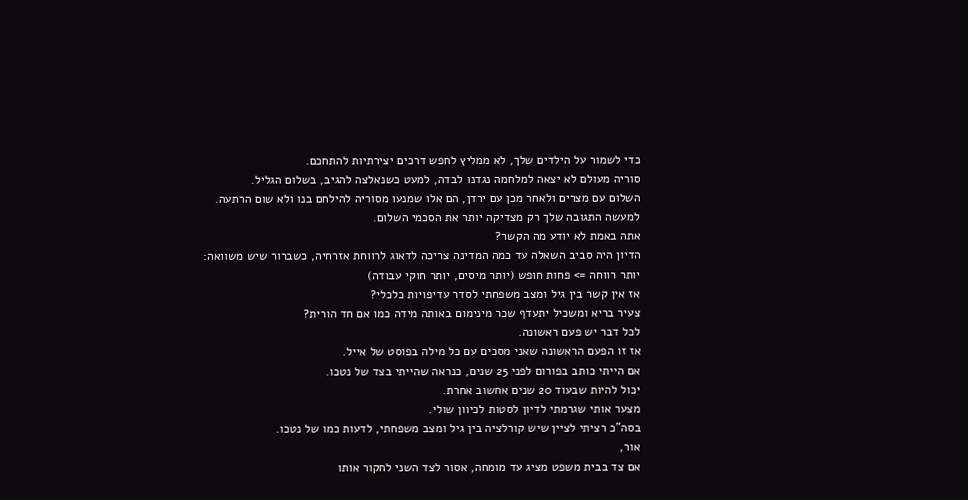כדי לשמור על הילדים שלך, לא ממליץ לחפש דרכים יצירתיות להתחכם.
סוריה מעולם לא יצאה למלחמה נגדנו לבדה, למעט כשנאלצה להגיב, בשלום הגליל.
השלום עם מצרים ולאחר מכן עם ירדן, הם אלו שמנעו מסוריה להילחם בנו ולא שום הרתעה.
למעשה התגובה שלך רק מצדיקה יותר את הסכמי השלום.
אתה באמת לא יודע מה הקשר?
הדיון היה סביב השאלה עד כמה המדינה צריכה לדאוג לרווחת אזרחיה, כשברור שיש משוואה:
יותר רווחה => פחות חופש (יותר מיסים, יותר חוקי עבודה)
אז אין קשר בין גיל ומצב משפחתי לסדר עדיפויות כלכלי?
צעיר בריא ומשכיל יתעדף שכר מינימום באותה מידה כמו אם חד הורית?
לכל דבר יש פעם ראשונה.
אז זו הפעם הראשונה שאני מסכים עם כל מילה בפוסט של אייל.
אם הייתי כותב בפורום לפני 25 שנים, כנראה שהייתי בצד של נטכו.
יכול להיות שבעוד 20 שנים אחשוב אחרת.
מצער אותי שגרמתי לדיון לסטות לכיוון שולי.
בסה"כ רציתי לציין שיש קורלציה בין גיל ומצב משפחתי, לדעות כמו של נטכו.
אור,
אם צד בבית משפט מציג עד מומחה, אסור לצד השני לחקור אותו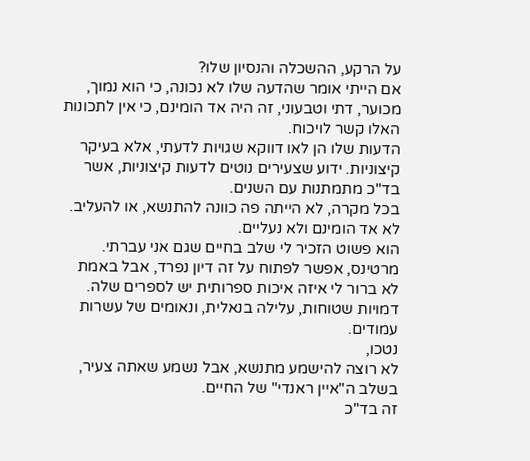על הרקע, ההשכלה והנסיון שלו?
אם הייתי אומר שהדעה שלו לא נכונה, כי הוא נמוך, מכוער, דתי וטבעוני, זה היה אד הומינם, כי אין לתכונות האלו קשר לויכוח.
הדעות שלו הן לאו דווקא שגויות לדעתי, אלא בעיקר קיצוניות. ידוע שצעירים נוטים לדעות קיצוניות, אשר בד"כ מתמתנות עם השנים.
בכל מקרה, לא הייתה פה כוונה להתנשא, או להעליב.
לא אד הומינם ולא נעליים.
הוא פשוט הזכיר לי שלב בחיים שגם אני עברתי.
מרטינס, אפשר לפתוח על זה דיון נפרד, אבל באמת לא ברור לי איזה איכות ספרותית יש לספרים שלה.
דמויות שטוחות, עלילה בנאלית, ונאומים של עשרות עמודים.
נטכו,
לא רוצה להישמע מתנשא, אבל נשמע שאתה צעיר, בשלב ה"איין ראנדי" של החיים.
זה בד"כ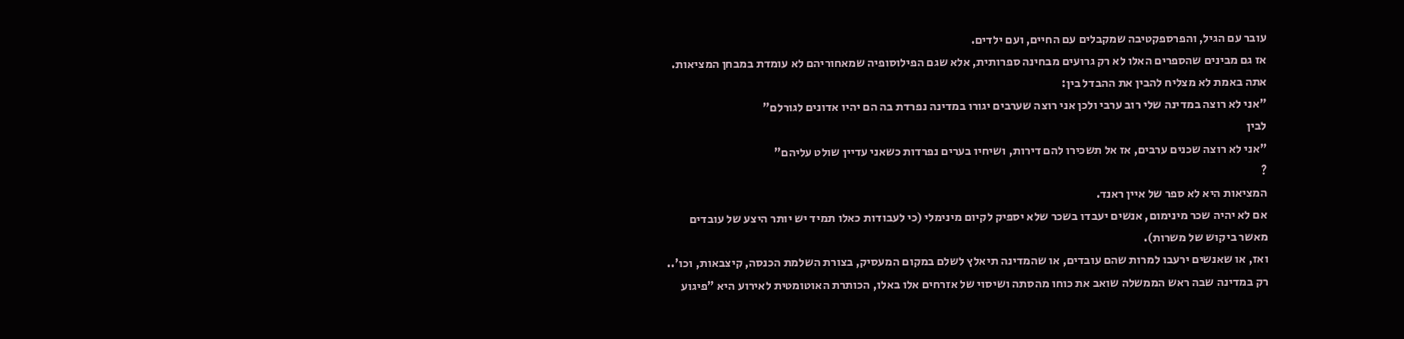עובר עם הגיל, והפרספקטיבה שמקבלים עם החיים, ועם ילדים.
אז גם מבינים שהספרים האלו לא רק גרועים מבחינה ספרותית, אלא שגם הפילוסופיה שמאחוריהם לא עומדת במבחן המציאות.
אתה באמת לא מצליח להבין את ההבדל בין:
"אני לא רוצה במדינה שלי רוב ערבי ולכן אני רוצה שערבים יגורו במדינה נפרדת בה הם יהיו אדונים לגורלם"
לבין
"אני לא רוצה שכנים ערבים, אז אל תשכירו להם דירות, ושיחיו בערים נפרדות כשאני עדיין שולט עליהם"
?
המציאות היא לא ספר של איין ראנד.
אם לא יהיה שכר מינימום, אנשים יעבדו בשכר שלא יספיק לקיום מינימלי (כי לעבודות כאלו תמיד יש יותר היצע של עובדים מאשר ביקוש של משרות).
ואז, או שאנשים ירעבו למרות שהם עובדים, או שהמדינה תיאלץ לשלם במקום המעסיק, בצורת השלמת הכנסה, קיצבאות, וכו'..
רק במדינה שבה ראש הממשלה שואב את כוחו מהסתה ושיסוי של אזרחים אלו באלו, הכותרת האוטומטית לאירוע היא "פיגוע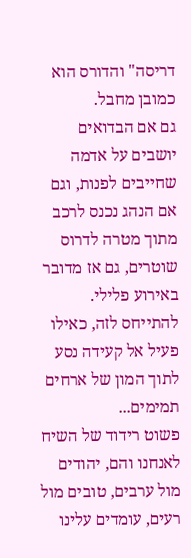דריסה" והדורס הוא כמובן מחבל.
גם אם הבדואים יושבים על אדמה שחייבים לפנות, וגם אם הנהג נכנס לרכב מתוך מטרה לדרוס שוטרים, גם אז מדובר באירוע פלילי.
להתייחס לזה, כאילו פעיל אל קעידה נסע לתוך המון של ארחים תמימים...
פשוט רידוד של השיח לאנחנו והם, יהודים מול ערבים, טובים מול רעים, עומדים עלינו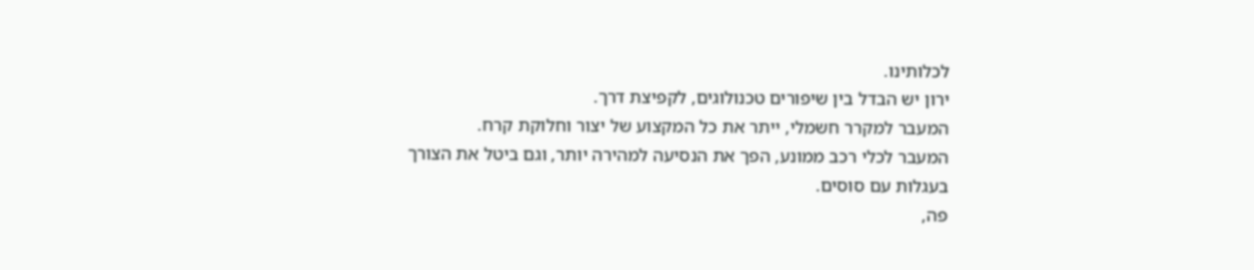לכלותינו.
ירון יש הבדל בין שיפורים טכנולוגים, לקפיצת דרך.
המעבר למקרר חשמלי, ייתר את כל המקצוע של יצור וחלוקת קרח.
המעבר לכלי רכב ממונע, הפך את הנסיעה למהירה יותר, וגם ביטל את הצורך בעגלות עם סוסים.
פה,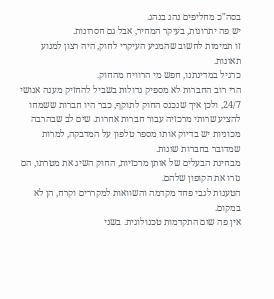בסה"כ מחליפים נהג בנהג.
יש פה יתרונות, בעיקר המחיר, אבל גם חסרונות.
זו תמימות לחשוב שהמניע העיקרי לחוק, היה רצון למנוע תאונות.
כרגיל במדינתנו, חפש מי הרוויח מהחוק.
הרי רוב החברות לא מספיק גדולות בשביל להחזיק מענה אנושי 24/7, ולכן איך שנכנס החוק לתוקף, כבר היו חברות ששמחו להציע שרותי מרכזיה עבור חברות אחרות. שים לב שבהרבה מכוניות יש בדיוק אותו מספר טלפון על המדבקה, למרות שמדובר בחברות שונות.
מבחינת הבעלים של אותן מרכזיות, החוק השיג את מטרתו, הם גזרו את הקופון שלהם.
הטענות לגבי פחד מקדמה והשוואות למקררים וקרח, הן לא במקום.
אין פה שום התקדמות טכנולוגית. בשני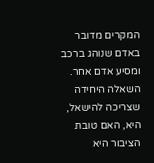המקרים מדובר באדם שנוהג ברכב ומסיע אדם אחר.
השאלה היחידה שצריכה להישאל, היא, האם טובת הציבור היא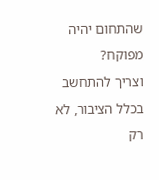שהתחום יהיה מפוקח?
וצריך להתחשב בכלל הציבור, לא רק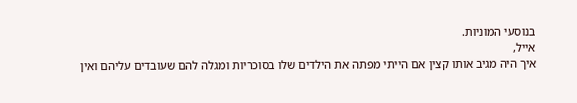בנוסעי המוניות.
אייל,
איך היה מגיב אותו קצין אם הייתי מפתה את הילדים שלו בסוכריות ומגלה להם שעובדים עליהם ואין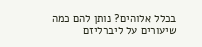בכלל אלוהים? נותן להם כמה שיעורים על ליברליזם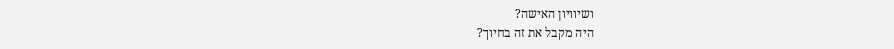ושיוויון האישה?
היה מקבל את זה בחיוך?